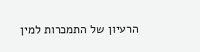הרעיון של התמכרות למין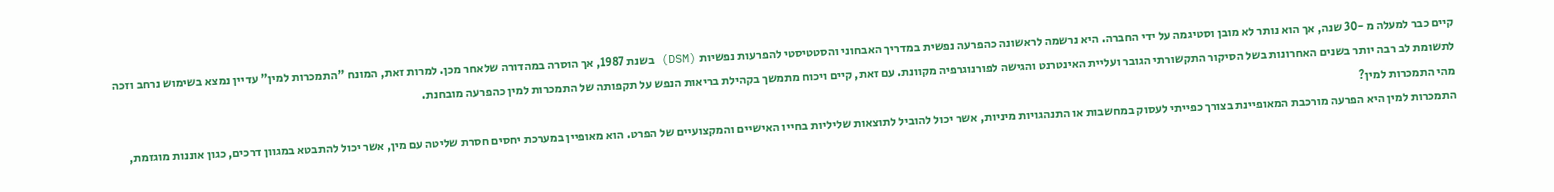קיים כבר למעלה מ -30 שנה, אך הוא נותר לא מובן וסטיגמה על ידי החברה. היא נרשמה לראשונה כהפרעה נפשית במדריך האבחוני והסטטיסטי להפרעות נפשיות (DSM) בשנת 1987, אך הוסרה במהדורה שלאחר מכן. למרות זאת, המונח "התמכרות למין" עדיין נמצא בשימוש נרחב וזכה לתשומת לב רבה יותר בשנים האחרונות בשל הסיקור התקשורתי הגובר ועליית האינטרנט והגישה לפורנוגרפיה מקוונת. עם זאת, קיים ויכוח מתמשך בקהילת בריאות הנפש על תקפותה של התמכרות למין כהפרעה מובחנת.
מהי התמכרות למין?
התמכרות למין היא הפרעה מורכבת המאופיינת בצורך כפייתי לעסוק במחשבות או התנהגויות מיניות, אשר יכול להוביל לתוצאות שליליות בחייו האישיים והמקצועיים של הפרט. הוא מאופיין במערכת יחסים חסרת שליטה עם מין, אשר יכול להתבטא במגוון דרכים, כגון אוננות מוגזמת,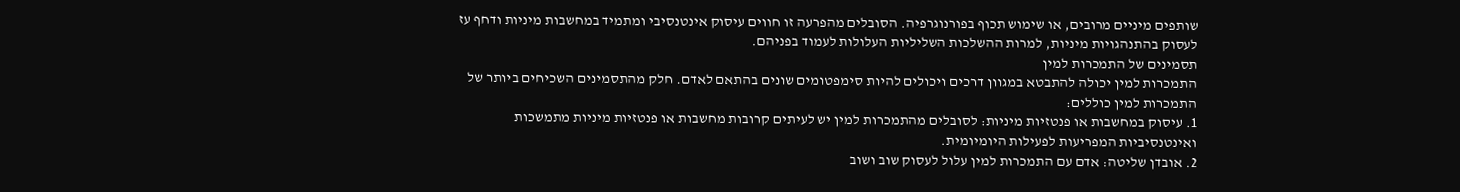שותפים מיניים מרובים, או שימוש תכוף בפורנוגרפיה. הסובלים מהפרעה זו חווים עיסוק אינטנסיבי ומתמיד במחשבות מיניות ודחף עז לעסוק בהתנהגויות מיניות, למרות ההשלכות השליליות העלולות לעמוד בפניהם.
תסמינים של התמכרות למין
התמכרות למין יכולה להתבטא במגוון דרכים ויכולים להיות סימפטומים שונים בהתאם לאדם. חלק מהתסמינים השכיחים ביותר של התמכרות למין כוללים:
1. עיסוק במחשבות או פנטזיות מיניות: לסובלים מהתמכרות למין יש לעיתים קרובות מחשבות או פנטזיות מיניות מתמשכות ואינטנסיביות המפריעות לפעילות היומיומית.
2. אובדן שליטה: אדם עם התמכרות למין עלול לעסוק שוב ושוב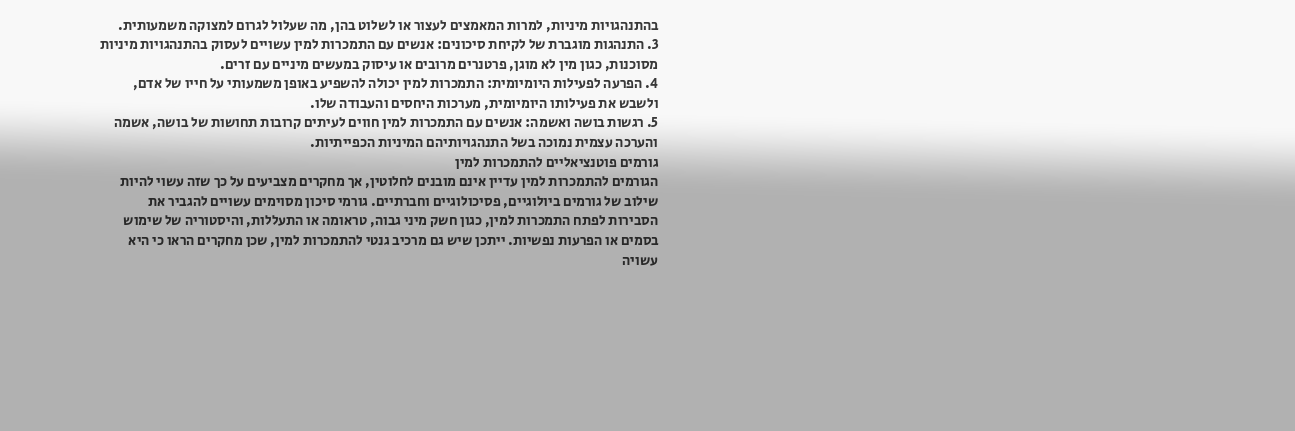בהתנהגויות מיניות, למרות המאמצים לעצור או לשלוט בהן, מה שעלול לגרום למצוקה משמעותית.
3. התנהגות מוגברת של לקיחת סיכונים: אנשים עם התמכרות למין עשויים לעסוק בהתנהגויות מיניות מסוכנות, כגון מין לא מוגן, פרטנרים מרובים או עיסוק במעשים מיניים עם זרים.
4. הפרעה לפעילות היומיומית: התמכרות למין יכולה להשפיע באופן משמעותי על חייו של אדם, ולשבש את פעילותו היומיומית, מערכות היחסים והעבודה שלו.
5. רגשות בושה ואשמה: אנשים עם התמכרות למין חווים לעיתים קרובות תחושות של בושה, אשמה והערכה עצמית נמוכה בשל התנהגויותיהם המיניות הכפייתיות.
גורמים פוטנציאליים להתמכרות למין
הגורמים להתמכרות למין עדיין אינם מובנים לחלוטין, אך מחקרים מצביעים על כך שזה עשוי להיות שילוב של גורמים ביולוגיים, פסיכולוגיים וחברתיים. גורמי סיכון מסוימים עשויים להגביר את הסבירות לפתח התמכרות למין, כגון חשק מיני גבוה, טראומה או התעללות, והיסטוריה של שימוש בסמים או הפרעות נפשיות. ייתכן שיש גם מרכיב גנטי להתמכרות למין, שכן מחקרים הראו כי היא עשויה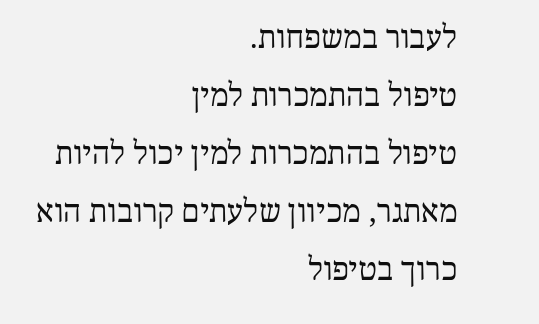לעבור במשפחות.
טיפול בהתמכרות למין
טיפול בהתמכרות למין יכול להיות מאתגר, מכיוון שלעתים קרובות הוא כרוך בטיפול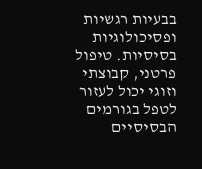בבעיות רגשיות ופסיכולוגיות בסיסיות. טיפול פרטני, קבוצתי וזוגי יכול לעזור לטפל בגורמים הבסיסיים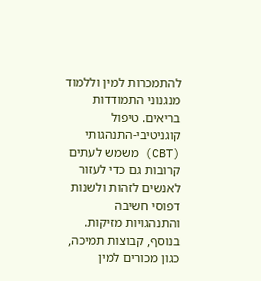להתמכרות למין וללמוד מנגנוני התמודדות בריאים. טיפול קוגניטיבי-התנהגותי (CBT) משמש לעתים קרובות גם כדי לעזור לאנשים לזהות ולשנות דפוסי חשיבה והתנהגויות מזיקות. בנוסף, קבוצות תמיכה, כגון מכורים למין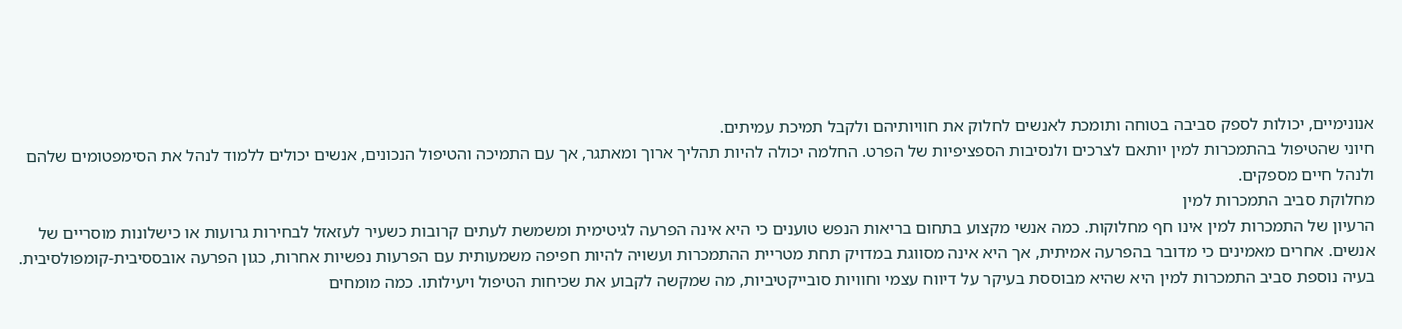אנונימיים, יכולות לספק סביבה בטוחה ותומכת לאנשים לחלוק את חוויותיהם ולקבל תמיכת עמיתים.
חיוני שהטיפול בהתמכרות למין יותאם לצרכים ולנסיבות הספציפיות של הפרט. החלמה יכולה להיות תהליך ארוך ומאתגר, אך עם התמיכה והטיפול הנכונים, אנשים יכולים ללמוד לנהל את הסימפטומים שלהם ולנהל חיים מספקים.
מחלוקת סביב התמכרות למין
הרעיון של התמכרות למין אינו חף מחלוקות. כמה אנשי מקצוע בתחום בריאות הנפש טוענים כי היא אינה הפרעה לגיטימית ומשמשת לעתים קרובות כשעיר לעזאזל לבחירות גרועות או כישלונות מוסריים של אנשים. אחרים מאמינים כי מדובר בהפרעה אמיתית, אך היא אינה מסווגת במדויק תחת מטריית ההתמכרות ועשויה להיות חפיפה משמעותית עם הפרעות נפשיות אחרות, כגון הפרעה אובססיבית-קומפולסיבית.
בעיה נוספת סביב התמכרות למין היא שהיא מבוססת בעיקר על דיווח עצמי וחוויות סובייקטיביות, מה שמקשה לקבוע את שכיחות הטיפול ויעילותו. כמה מומחים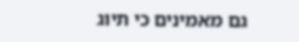גם מאמינים כי תיוג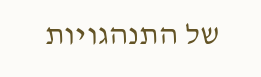של התנהגויות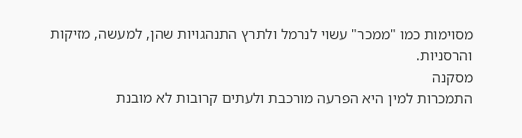מסוימות כמו "ממכר" עשוי לנרמל ולתרץ התנהגויות שהן, למעשה, מזיקות והרסניות.
מסקנה
התמכרות למין היא הפרעה מורכבת ולעתים קרובות לא מובנת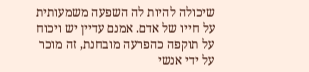שיכולה להיות לה השפעה משמעותית על חייו של אדם. אמנם עדיין יש ויכוח על תוקפה כהפרעה מובחנת, זה מוכר על ידי אנשי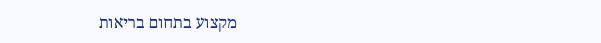מקצוע בתחום בריאות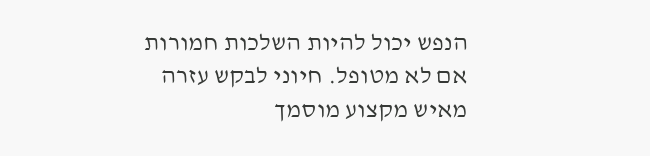הנפש יכול להיות השלכות חמורות אם לא מטופל. חיוני לבקש עזרה מאיש מקצוע מוסמך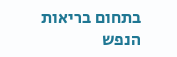בתחום בריאות הנפש